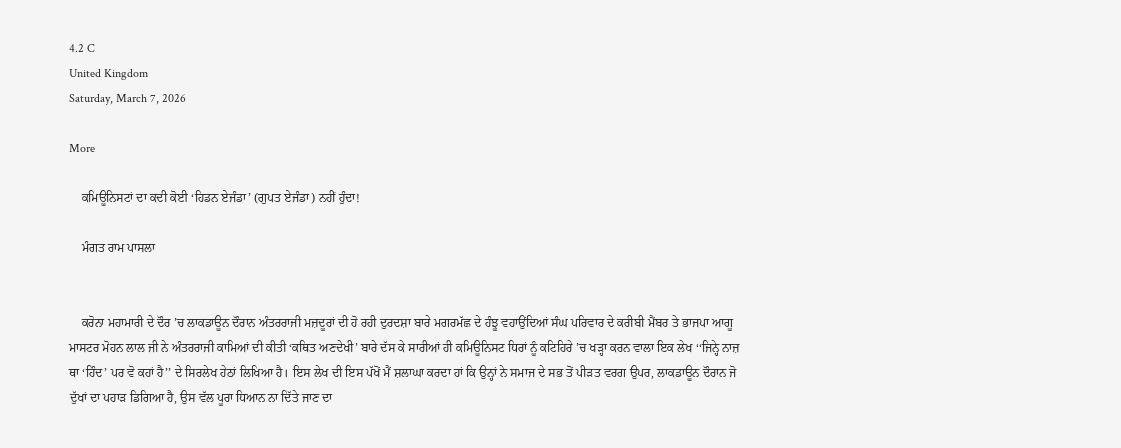4.2 C
United Kingdom
Saturday, March 7, 2026

More

    ਕਮਿਊਨਿਸਟਾਂ ਦਾ ਕਦੀ ਕੋਈ ‘ਹਿਡਨ ਏਜੰਡਾ’ (ਗੁਪਤ ਏਜੰਡਾ) ਨਹੀਂ ਹੁੰਦਾ!

    ਮੰਗਤ ਰਾਮ ਪਾਸਲਾ


    ਕਰੋਨਾ ਮਹਾਮਾਰੀ ਦੇ ਦੌਰ ’ਚ ਲਾਕਡਾਊਨ ਦੌਰਾਨ ਅੰਤਰਰਾਜੀ ਮਜ਼ਦੂਰਾਂ ਦੀ ਹੋ ਰਹੀ ਦੁਰਦਸ਼ਾ ਬਾਰੇ ਮਗਰਮੱਛ ਦੇ ਹੰਝੂ ਵਹਾਉਂਦਿਆਂ ਸੰਘ ਪਰਿਵਾਰ ਦੇ ਕਰੀਬੀ ਮੈਂਬਰ ਤੇ ਭਾਜਪਾ ਆਗੂ ਮਾਸਟਰ ਮੋਹਨ ਲਾਲ ਜੀ ਨੇ ਅੰਤਰਰਾਜੀ ਕਾਮਿਆਂ ਦੀ ਕੀਤੀ ‘ਕਥਿਤ ਅਣਦੇਖੀ’ ਬਾਰੇ ਦੱਸ ਕੇ ਸਾਰੀਆਂ ਹੀ ਕਮਿਊਨਿਸਟ ਧਿਰਾਂ ਨੂੰ ਕਟਿਹਿਰੇ ’ਚ ਖੜ੍ਹਾ ਕਰਨ ਵਾਲਾ ਇਕ ਲੇਖ ‘‘ਜਿਨ੍ਹੇ ਨਾਜ਼ ਥਾ ‘ਹਿੰਦ’ ਪਰ ਵੋ ਕਹਾਂ ਹੈ’’ ਦੇ ਸਿਰਲੇਖ ਹੇਠਾਂ ਲਿਖਿਆ ਹੈ। ਇਸ ਲੇਖ ਦੀ ਇਸ ਪੱਖੋਂ ਮੈਂ ਸ਼ਲਾਘਾ ਕਰਦਾ ਹਾਂ ਕਿ ਉਨ੍ਹਾਂ ਨੇ ਸਮਾਜ ਦੇ ਸਭ ਤੋਂ ਪੀੜਤ ਵਰਗ ਉਪਰ, ਲਾਕਡਾਊਨ ਦੌਰਾਨ ਜੋ ਦੁੱਖਾਂ ਦਾ ਪਹਾੜ ਡਿਗਿਆ ਹੈ, ਉਸ ਵੱਲ ਪੂਰਾ ਧਿਆਨ ਨਾ ਦਿੱਤੇ ਜਾਣ ਦਾ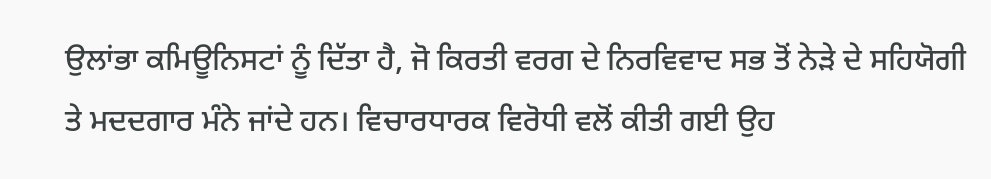ਉਲਾਂਭਾ ਕਮਿਊਨਿਸਟਾਂ ਨੂੰ ਦਿੱਤਾ ਹੈ, ਜੋ ਕਿਰਤੀ ਵਰਗ ਦੇ ਨਿਰਵਿਵਾਦ ਸਭ ਤੋਂ ਨੇੜੇ ਦੇ ਸਹਿਯੋਗੀ ਤੇ ਮਦਦਗਾਰ ਮੰਨੇ ਜਾਂਦੇ ਹਨ। ਵਿਚਾਰਧਾਰਕ ਵਿਰੋਧੀ ਵਲੋਂ ਕੀਤੀ ਗਈ ਉਹ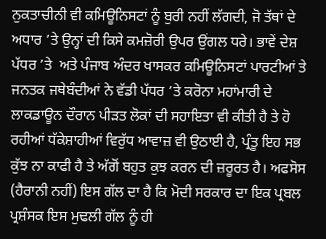ਨੁਕਤਾਚੀਨੀ ਵੀ ਕਮਿਊਨਿਸਟਾਂ ਨੂੰ ਬੁਰੀ ਨਹੀਂ ਲੱਗਦੀ, ਜੋ ਤੱਥਾਂ ਦੇ ਅਧਾਰ ’ਤੇ ਉਨ੍ਹਾਂ ਦੀ ਕਿਸੇ ਕਮਜ਼ੋਰੀ ਉਪਰ ਉਂਗਲ ਧਰੇ। ਭਾਵੇਂ ਦੇਸ਼ ਪੱਧਰ ’ਤੇ  ਅਤੇ ਪੰਜਾਬ ਅੰਦਰ ਖਾਸਕਰ ਕਮਿਊਨਿਸਟਾਂ ਪਾਰਟੀਆਂ ਤੇ ਜਨਤਕ ਜਥੇਬੰਦੀਆਂ ਨੇ ਵੱਡੀ ਪੱਧਰ ’ਤੇ ਕਰੋਨਾ ਮਹਾਂਮਾਰੀ ਦੇ ਲਾਕਡਾਊਨ ਦੌਰਾਨ ਪੀੜਤ ਲੋਕਾਂ ਦੀ ਸਹਾਇਤਾ ਵੀ ਕੀਤੀ ਹੈ ਤੇ ਹੋ ਰਹੀਆਂ ਧੱਕੇਸ਼ਾਹੀਆਂ ਵਿਰੁੱਧ ਆਵਾਜ਼ ਵੀ ਉਠਾਈ ਹੈ, ਪ੍ਰੰਤੂ ਇਹ ਸਭ ਕੁੱਝ ਨਾ ਕਾਫੀ ਹੈ ਤੇ ਅੱਗੋਂ ਬਹੁਤ ਕੁਝ ਕਰਨ ਦੀ ਜ਼ਰੂਰਤ ਹੈ। ਅਫਸੋਸ (ਹੈਰਾਨੀ ਨਹੀਂ) ਇਸ ਗੱਲ ਦਾ ਹੈ ਕਿ ਮੋਦੀ ਸਰਕਾਰ ਦਾ ਇਕ ਪ੍ਰਬਲ ਪ੍ਰਸ਼ੰਸਕ ਇਸ ਮੁਢਲੀ ਗੱਲ ਨੂੰ ਹੀ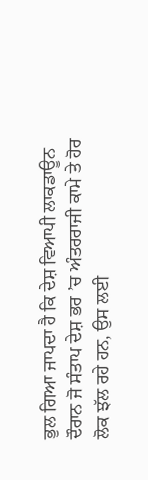ਭੁਲ ਗਿਆ ਜਾਪਦਾ ਹੈ ਕਿ ਦੇਸ਼ ਵਿਆਪੀ ਲਾਕਡਾਊਨ ਦੌਰਾਨ ਜੋ ਸੰਤਾਪ ਦੇਸ਼ ਭਰ ’ਚ ਅੰਤਰਰਾਜੀ ਕਾਮੇ ਤੇ ਹੋਰ ਲੋਕ ਝੱਲ ਰਹੇ ਹਨ, ਉਸ ਲਈ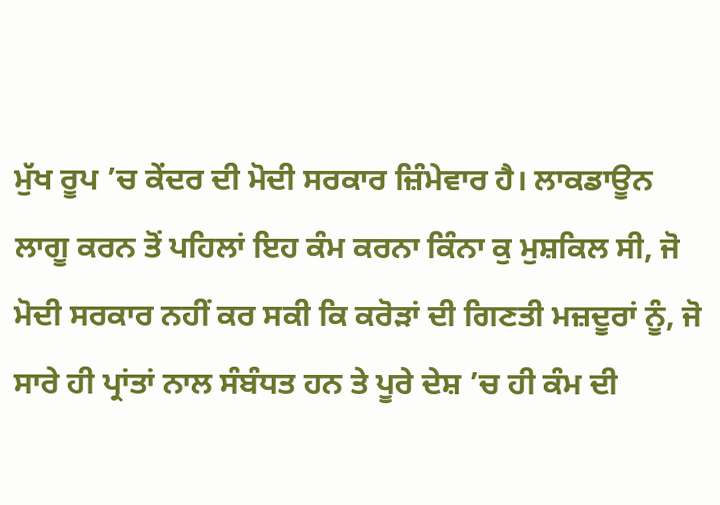ਮੁੱਖ ਰੂਪ ’ਚ ਕੇਂਦਰ ਦੀ ਮੋਦੀ ਸਰਕਾਰ ਜ਼ਿੰਮੇਵਾਰ ਹੈ। ਲਾਕਡਾਊਨ ਲਾਗੂ ਕਰਨ ਤੋਂ ਪਹਿਲਾਂ ਇਹ ਕੰਮ ਕਰਨਾ ਕਿੰਨਾ ਕੁ ਮੁਸ਼ਕਿਲ ਸੀ, ਜੋ ਮੋਦੀ ਸਰਕਾਰ ਨਹੀਂ ਕਰ ਸਕੀ ਕਿ ਕਰੋੜਾਂ ਦੀ ਗਿਣਤੀ ਮਜ਼ਦੂਰਾਂ ਨੂੰ, ਜੋ ਸਾਰੇ ਹੀ ਪ੍ਰਾਂਤਾਂ ਨਾਲ ਸੰਬੰਧਤ ਹਨ ਤੇ ਪੂਰੇ ਦੇਸ਼ ’ਚ ਹੀ ਕੰਮ ਦੀ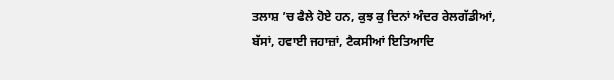ਤਲਾਸ਼ ’ਚ ਫੈਲੇ ਹੋਏ ਹਨ, ਕੁਝ ਕੁ ਦਿਨਾਂ ਅੰਦਰ ਰੇਲਗੱਡੀਆਂ, ਬੱਸਾਂ, ਹਵਾਈ ਜਹਾਜ਼ਾਂ, ਟੈਕਸੀਆਂ ਇਤਿਆਦਿ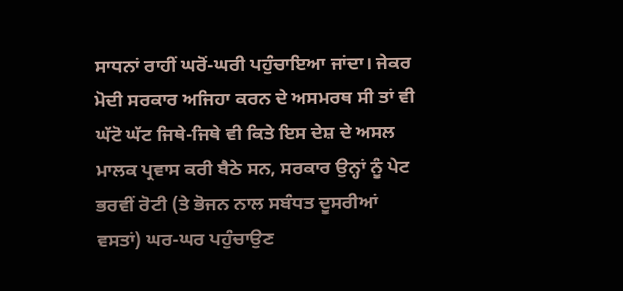ਸਾਧਨਾਂ ਰਾਹੀਂ ਘਰੋਂ-ਘਰੀ ਪਹੁੰਚਾਇਆ ਜਾਂਦਾ। ਜੇਕਰ ਮੋਦੀ ਸਰਕਾਰ ਅਜਿਹਾ ਕਰਨ ਦੇ ਅਸਮਰਥ ਸੀ ਤਾਂ ਵੀ ਘੱਟੋ ਘੱਟ ਜਿਥੇ-ਜਿਥੇ ਵੀ ਕਿਤੇ ਇਸ ਦੇਸ਼ ਦੇ ਅਸਲ ਮਾਲਕ ਪ੍ਰਵਾਸ ਕਰੀ ਬੈਠੇ ਸਨ, ਸਰਕਾਰ ਉਨ੍ਹਾਂ ਨੂੰ ਪੇਟ ਭਰਵੀਂ ਰੋਟੀ (ਤੇ ਭੋਜਨ ਨਾਲ ਸਬੰਧਤ ਦੂਸਰੀਆਂ ਵਸਤਾਂ) ਘਰ-ਘਰ ਪਹੁੰਚਾਉਣ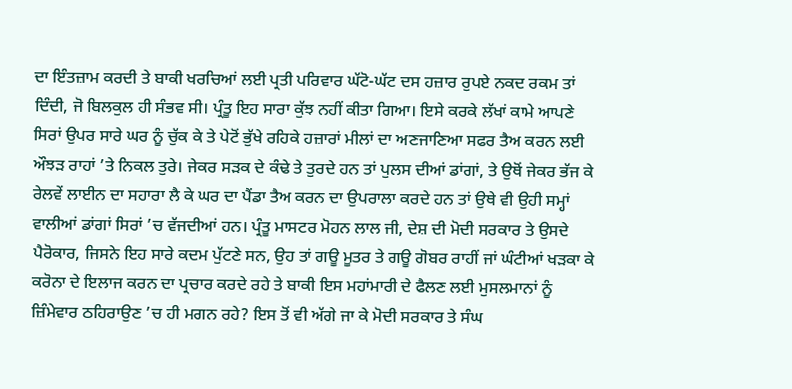ਦਾ ਇੰਤਜ਼ਾਮ ਕਰਦੀ ਤੇ ਬਾਕੀ ਖਰਚਿਆਂ ਲਈ ਪ੍ਰਤੀ ਪਰਿਵਾਰ ਘੱਟੋ-ਘੱਟ ਦਸ ਹਜ਼ਾਰ ਰੁਪਏ ਨਕਦ ਰਕਮ ਤਾਂ ਦਿੰਦੀ, ਜੋ ਬਿਲਕੁਲ ਹੀ ਸੰਭਵ ਸੀ। ਪ੍ਰੰਤੂ ਇਹ ਸਾਰਾ ਕੁੱਝ ਨਹੀਂ ਕੀਤਾ ਗਿਆ। ਇਸੇ ਕਰਕੇ ਲੱਖਾਂ ਕਾਮੇ ਆਪਣੇ ਸਿਰਾਂ ਉਪਰ ਸਾਰੇ ਘਰ ਨੂੰ ਚੁੱਕ ਕੇ ਤੇ ਪੇਟੋਂ ਭੁੱਖੇ ਰਹਿਕੇ ਹਜ਼ਾਰਾਂ ਮੀਲਾਂ ਦਾ ਅਣਜਾਣਿਆ ਸਫਰ ਤੈਅ ਕਰਨ ਲਈ ਔਝੜ ਰਾਹਾਂ ’ਤੇ ਨਿਕਲ ਤੁਰੇ। ਜੇਕਰ ਸੜਕ ਦੇ ਕੰਢੇ ਤੇ ਤੁਰਦੇ ਹਨ ਤਾਂ ਪੁਲਸ ਦੀਆਂ ਡਾਂਗਾਂ, ਤੇ ਉਥੋਂ ਜੇਕਰ ਭੱਜ ਕੇ ਰੇਲਵੇਂ ਲਾਈਨ ਦਾ ਸਹਾਰਾ ਲੈ ਕੇ ਘਰ ਦਾ ਪੈਂਡਾ ਤੈਅ ਕਰਨ ਦਾ ਉਪਰਾਲਾ ਕਰਦੇ ਹਨ ਤਾਂ ਉਥੇ ਵੀ ਉਹੀ ਸਮ੍ਹਾਂ ਵਾਲੀਆਂ ਡਾਂਗਾਂ ਸਿਰਾਂ ’ਚ ਵੱਜਦੀਆਂ ਹਨ। ਪ੍ਰੰਤੂ ਮਾਸਟਰ ਮੋਹਨ ਲਾਲ ਜੀ, ਦੇਸ਼ ਦੀ ਮੋਦੀ ਸਰਕਾਰ ਤੇ ਉਸਦੇ ਪੈਰੋਕਾਰ, ਜਿਸਨੇ ਇਹ ਸਾਰੇ ਕਦਮ ਪੁੱਟਣੇ ਸਨ, ਉਹ ਤਾਂ ਗਊ ਮੂਤਰ ਤੇ ਗਊ ਗੋਬਰ ਰਾਹੀਂ ਜਾਂ ਘੰਟੀਆਂ ਖੜਕਾ ਕੇ ਕਰੋਨਾ ਦੇ ਇਲਾਜ ਕਰਨ ਦਾ ਪ੍ਰਚਾਰ ਕਰਦੇ ਰਹੇ ਤੇ ਬਾਕੀ ਇਸ ਮਹਾਂਮਾਰੀ ਦੇ ਫੈਲਣ ਲਈ ਮੁਸਲਮਾਨਾਂ ਨੂੰ ਜ਼ਿੰਮੇਵਾਰ ਠਹਿਰਾਉਣ ’ਚ ਹੀ ਮਗਨ ਰਹੇ? ਇਸ ਤੋਂ ਵੀ ਅੱਗੇ ਜਾ ਕੇ ਮੋਦੀ ਸਰਕਾਰ ਤੇ ਸੰਘ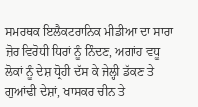ਸਮਰਥਕ ਇਲੈਕਟਰਾਨਿਕ ਮੀਡੀਆ ਦਾ ਸਾਰਾ ਜ਼ੋਰ ਵਿਰੋਧੀ ਧਿਰਾਂ ਨੂੰ ਨਿੰਦਣ, ਅਗਾਂਹ ਵਧੂ ਲੋਕਾਂ ਨੂੰ ਦੇਸ਼ ਧ੍ਰੋਹੀ ਦੱਸ ਕੇ ਜੇਲ੍ਹੀ ਡੱਕਣ ਤੇ ਗੁਆਂਢੀ ਦੇਸ਼ਾਂ, ਖਾਸਕਰ ਚੀਨ ਤੇ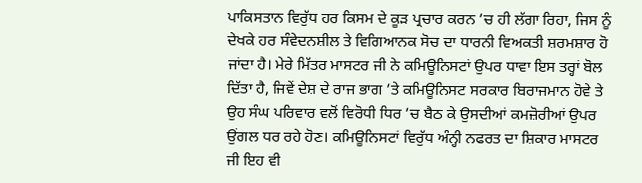ਪਾਕਿਸਤਾਨ ਵਿਰੁੱਧ ਹਰ ਕਿਸਮ ਦੇ ਕੂੜ ਪ੍ਰਚਾਰ ਕਰਨ ’ਚ ਹੀ ਲੱਗਾ ਰਿਹਾ, ਜਿਸ ਨੂੰ ਦੇਖਕੇ ਹਰ ਸੰਵੇਦਨਸ਼ੀਲ ਤੇ ਵਿਗਿਆਨਕ ਸੋਚ ਦਾ ਧਾਰਨੀ ਵਿਅਕਤੀ ਸ਼ਰਮਸ਼ਾਰ ਹੋ ਜਾਂਦਾ ਹੈ। ਮੇਰੇ ਮਿੱਤਰ ਮਾਸਟਰ ਜੀ ਨੇ ਕਮਿਊਨਿਸਟਾਂ ਉਪਰ ਧਾਵਾ ਇਸ ਤਰ੍ਹਾਂ ਬੋਲ ਦਿੱਤਾ ਹੈ, ਜਿਵੇਂ ਦੇਸ਼ ਦੇ ਰਾਜ ਭਾਗ ’ਤੇ ਕਮਿਊਨਿਸਟ ਸਰਕਾਰ ਬਿਰਾਜਮਾਨ ਹੋਵੇ ਤੇ ਉਹ ਸੰਘ ਪਰਿਵਾਰ ਵਲੋਂ ਵਿਰੋਧੀ ਧਿਰ ’ਚ ਬੈਠ ਕੇ ਉਸਦੀਆਂ ਕਮਜ਼ੋਰੀਆਂ ਉਪਰ ਉਂਗਲ ਧਰ ਰਹੇ ਹੋਣ। ਕਮਿਊਨਿਸਟਾਂ ਵਿਰੁੱਧ ਅੰਨ੍ਹੀ ਨਫਰਤ ਦਾ ਸ਼ਿਕਾਰ ਮਾਸਟਰ ਜੀ ਇਹ ਵੀ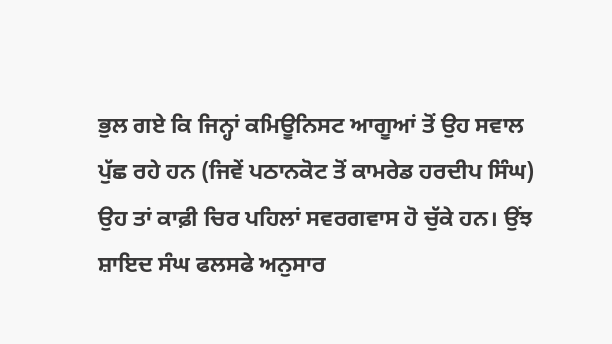ਭੁਲ ਗਏ ਕਿ ਜਿਨ੍ਹਾਂ ਕਮਿਊਨਿਸਟ ਆਗੂਆਂ ਤੋਂ ਉਹ ਸਵਾਲ ਪੁੱਛ ਰਹੇ ਹਨ (ਜਿਵੇਂ ਪਠਾਨਕੋਟ ਤੋਂ ਕਾਮਰੇਡ ਹਰਦੀਪ ਸਿੰਘ) ਉਹ ਤਾਂ ਕਾਫ਼ੀ ਚਿਰ ਪਹਿਲਾਂ ਸਵਰਗਵਾਸ ਹੋ ਚੁੱਕੇ ਹਨ। ਉਂਝ ਸ਼ਾਇਦ ਸੰਘ ਫਲਸਫੇ ਅਨੁਸਾਰ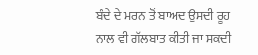ਬੰਦੇ ਦੇ ਮਰਨ ਤੋਂ ਬਾਅਦ ਉਸਦੀ ਰੂਹ ਨਾਲ ਵੀ ਗੱਲਬਾਤ ਕੀਤੀ ਜਾ ਸਕਦੀ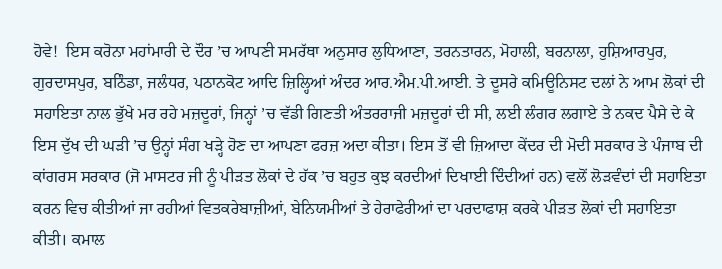ਹੋਵੇ!  ਇਸ ਕਰੋਨਾ ਮਹਾਂਮਾਰੀ ਦੇ ਦੌਰ ’ਚ ਆਪਣੀ ਸਮਰੱਥਾ ਅਨੁਸਾਰ ਲੁਧਿਆਣਾ, ਤਰਨਤਾਰਨ, ਮੋਹਾਲੀ, ਬਰਨਾਲਾ, ਹੁਸ਼ਿਆਰਪੁਰ, ਗੁਰਦਾਸਪੁਰ, ਬਠਿੰਡਾ, ਜਲੰਧਰ, ਪਠਾਨਕੋਟ ਆਦਿ ਜ਼ਿਲ੍ਹਿਆਂ ਅੰਦਰ ਆਰ.ਐਮ.ਪੀ.ਆਈ. ਤੇ ਦੂਸਰੇ ਕਮਿਊਨਿਸਟ ਦਲਾਂ ਨੇ ਆਮ ਲੋਕਾਂ ਦੀ ਸਹਾਇਤਾ ਨਾਲ ਭੁੱਖੇ ਮਰ ਰਹੇ ਮਜ਼ਦੂਰਾਂ, ਜਿਨ੍ਹਾਂ ’ਚ ਵੱਡੀ ਗਿਣਤੀ ਅੰਤਰਰਾਜੀ ਮਜ਼ਦੂਰਾਂ ਦੀ ਸੀ, ਲਈ ਲੰਗਰ ਲਗਾਏ ਤੇ ਨਕਦ ਪੈਸੇ ਦੇ ਕੇ ਇਸ ਦੁੱਖ ਦੀ ਘੜੀ ’ਚ ਉਨ੍ਹਾਂ ਸੰਗ ਖੜ੍ਹੇ ਹੋਣ ਦਾ ਆਪਣਾ ਫਰਜ਼ ਅਦਾ ਕੀਤਾ। ਇਸ ਤੋਂ ਵੀ ਜ਼ਿਆਦਾ ਕੇਂਦਰ ਦੀ ਮੋਦੀ ਸਰਕਾਰ ਤੇ ਪੰਜਾਬ ਦੀ ਕਾਂਗਰਸ ਸਰਕਾਰ (ਜੋ ਮਾਸਟਰ ਜੀ ਨੂੰ ਪੀੜਤ ਲੋਕਾਂ ਦੇ ਹੱਕ ’ਚ ਬਹੁਤ ਕੁਝ ਕਰਦੀਆਂ ਦਿਖਾਈ ਦਿੰਦੀਆਂ ਹਨ) ਵਲੋਂ ਲੋੜਵੰਦਾਂ ਦੀ ਸਹਾਇਤਾ ਕਰਨ ਵਿਚ ਕੀਤੀਆਂ ਜਾ ਰਹੀਆਂ ਵਿਤਕਰੇਬਾਜ਼ੀਆਂ, ਬੇਨਿਯਮੀਆਂ ਤੇ ਹੇਰਾਫੇਰੀਆਂ ਦਾ ਪਰਦਾਫਾਸ਼ ਕਰਕੇ ਪੀੜਤ ਲੋਕਾਂ ਦੀ ਸਹਾਇਤਾ ਕੀਤੀ। ਕਮਾਲ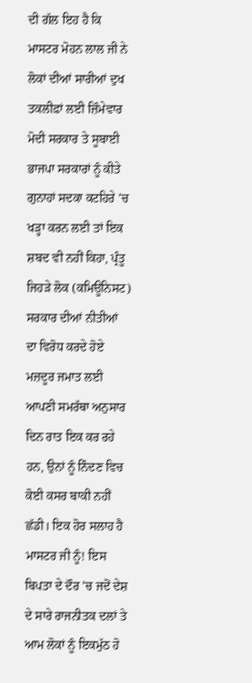ਦੀ ਗੱਲ ਇਹ ਹੈ ਕਿ ਮਾਸਟਰ ਮੋਹਨ ਲਾਲ ਜੀ ਨੇ ਲੋਕਾਂ ਦੀਆਂ ਸਾਰੀਆਂ ਦੁਖ ਤਕਲੀਫ਼ਾਂ ਲਈ ਜ਼ਿੰਮੇਵਾਰ ਮੋਦੀ ਸਰਕਾਰ ਤੇ ਸੂਬਾਈ ਭਾਜਪਾ ਸਰਕਾਰਾਂ ਨੂੰ ਕੀਤੇ ਗੁਨਾਹਾਂ ਸਦਕਾ ਕਟਹਿਰੇ ’ਚ ਖੜ੍ਹਾ ਕਰਨ ਲਈ ਤਾਂ ਇਕ ਸ਼ਬਦ ਵੀ ਨਹੀਂ ਕਿਹਾ, ਪ੍ਰੰਤੂ ਜਿਹੜੇ ਲੋਕ (ਕਮਿਊਨਿਸਟ) ਸਰਕਾਰ ਦੀਆਂ ਨੀਤੀਆਂ ਦਾ ਵਿਰੋਧ ਕਰਦੇ ਹੋਏ ਮਜ਼ਦੂਰ ਜਮਾਤ ਲਈ ਆਪਣੀ ਸਮਰੱਥਾ ਅਨੁਸਾਰ ਦਿਨ ਰਾਤ ਇਕ ਕਰ ਰਹੇ ਹਨ, ਉਨਾਂ ਨੂੰ ਨਿੰਦਣ ਵਿਚ ਕੋਈ ਕਸਰ ਬਾਕੀ ਨਹੀਂ ਛੱਡੀ। ਇਕ ਹੋਰ ਸਲਾਹ ਹੈ ਮਾਸਟਰ ਜੀ ਨੂੰ! ਇਸ ਬਿਪਤਾ ਦੇ ਦੌਰ ’ਚ ਜਦੋਂ ਦੇਸ਼ ਦੇ ਸਾਰੇ ਰਾਜਨੀਤਕ ਦਲਾਂ ਤੇ ਆਮ ਲੋਕਾਂ ਨੂੰ ਇਕਮੁੱਠ ਹੋ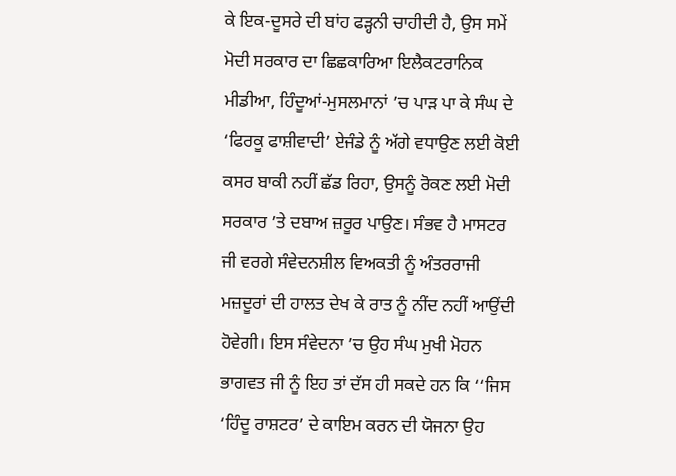ਕੇ ਇਕ-ਦੂਸਰੇ ਦੀ ਬਾਂਹ ਫੜ੍ਹਨੀ ਚਾਹੀਦੀ ਹੈ, ਉਸ ਸਮੇਂ ਮੋਦੀ ਸਰਕਾਰ ਦਾ ਛਿਛਕਾਰਿਆ ਇਲੈਕਟਰਾਨਿਕ ਮੀਡੀਆ, ਹਿੰਦੂਆਂ-ਮੁਸਲਮਾਨਾਂ ’ਚ ਪਾੜ ਪਾ ਕੇ ਸੰਘ ਦੇ ‘ਫਿਰਕੂ ਫਾਸ਼ੀਵਾਦੀ’ ਏਜੰਡੇ ਨੂੰ ਅੱਗੇ ਵਧਾਉਣ ਲਈ ਕੋਈ ਕਸਰ ਬਾਕੀ ਨਹੀਂ ਛੱਡ ਰਿਹਾ, ਉਸਨੂੰ ਰੋਕਣ ਲਈ ਮੋਦੀ ਸਰਕਾਰ ’ਤੇ ਦਬਾਅ ਜ਼ਰੂਰ ਪਾਉਣ। ਸੰਭਵ ਹੈ ਮਾਸਟਰ ਜੀ ਵਰਗੇ ਸੰਵੇਦਨਸ਼ੀਲ ਵਿਅਕਤੀ ਨੂੰ ਅੰਤਰਰਾਜੀ ਮਜ਼ਦੂਰਾਂ ਦੀ ਹਾਲਤ ਦੇਖ ਕੇ ਰਾਤ ਨੂੰ ਨੀਂਦ ਨਹੀਂ ਆਉਂਦੀ ਹੋਵੇਗੀ। ਇਸ ਸੰਵੇਦਨਾ ’ਚ ਉਹ ਸੰਘ ਮੁਖੀ ਮੋਹਨ ਭਾਗਵਤ ਜੀ ਨੂੰ ਇਹ ਤਾਂ ਦੱਸ ਹੀ ਸਕਦੇ ਹਨ ਕਿ ‘‘ਜਿਸ ‘ਹਿੰਦੂ ਰਾਸ਼ਟਰ’ ਦੇ ਕਾਇਮ ਕਰਨ ਦੀ ਯੋਜਨਾ ਉਹ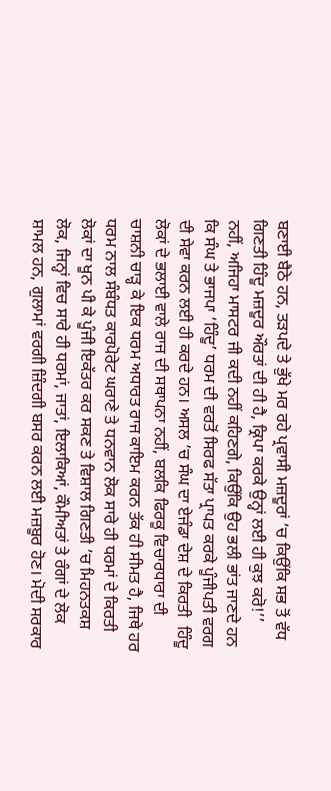ਬਣਾਈ ਬੈਠੇ ਹਨ, ਤੜਪਦੇ ਤੇ ਭੁੱਖੇ ਮਰ ਰਹੇ ਪ੍ਰਵਾਸੀ ਮਜ਼ਦੂਰਾਂ ’ਚ ਕਿਉਂਕਿ ਸਭ ਤੋਂ ਵੱਧ ਗਿਣਤੀ ਹਿੰਦੂ ਮਜ਼ਦੂਰ ਔਰਤਾਂ ਦੀ ਹੀ ਹੈ, ਕ੍ਰਿਪਾ ਕਰਕੇ ਉਨ੍ਹਾਂ ਲਈ ਹੀ ਕੁਝ ਕਰੋ!’’ ਨਹੀਂ, ਅਜਿਹਾ ਮਾਸਟਰ ਜੀ ਕਦੀ ਨਹੀਂ ਕਹਿਣਗੇ, ਕਿਉਂਕਿ ਉਹ ਭਲੀ ਭਾਂਤ ਜਾਣਦੇ ਹਨ ਕਿ ਸੰਘ ਤੇ ਭਾਜਪਾ ‘ਹਿੰਦੂ’ ਧਰਮ ਦੀ ਵਰਤੋਂ ਸਿਰਫ ਸੱਤਾ ਪ੍ਰਾਪਤ ਕਰਕੇ ਪੂੰਜੀਪਤੀ ਵਰਗ ਦੀ ਸੇਵਾ ਕਰਨ ਲਈ ਹੀ ਕਰਦੇ ਹਨ। ਅਸਲ ’ਚ ਸੰਘ ਦਾ ਏਜੰਡਾ ਦੇਸ਼ ਦੇ ਕਿਰਤੀ  ਹਿੰਦੂ ਲੋਕਾਂ ਦੇ ਭਲਾਈ ਵਾਲੇ ਰਾਜ ਦੀ ਸਥਾਪਨਾ ਨਹੀਂ, ਬਲਕਿ ਫਿਰਕੂ ਵਿਚਾਰਧਾਰਾ ਦੀ ਚਾਸ਼ਨੀ ਚਾੜ੍ਹ ਕੇ ਇਕ ਧਰਮ ਅਧਾਰਤ ਰਾਜ ਕਾਇਮ ਕਰਨ ਤੱਕ ਹੀ ਸੀਮਤ ਹੈ, ਜਿਥੇ ਹਰ ਧਰਮ ਨਾਲ ਸੰਬੰਧਤ ਕਾਰਪੋਰੇਟ ਘਰਾਣੇ ਤੇ ਧਨਵਾਨ ਲੋਕ ਸਾਰੇ ਹੀ ਧਰਮਾਂ ਦੇ ਕਿਰਤੀ ਲੋਕਾਂ ਦਾ ਖੂਨ ਪੀ ਕੇ ਪੂੰਜੀ ਇਕੱਤਰ ਕਰ ਸਕਣ ਤੇ ਵਿਸ਼ਾਲ ਗਿਣਤੀ ’ਚ ਮਿਹਨਤਕਸ਼ ਲੋਕ, ਜਿਨ੍ਹਾਂ ਵਿਚ ਸਾਰੇ ਹੀ ਧਰਮਾਂ, ਜਾਤਾਂ, ਇਲਾਕਿਆਂ, ਕੌਮੀਅਤਾਂ ਤੇ ਰੰਗਾਂ ਦੇ ਲੋਕ ਸ਼ਾਮਲ ਹਨ, ਗੁਲਾਮਾਂ ਵਰਗੀ ਜ਼ਿੰਦਗੀ ਬਸਰ ਕਰਨ ਲਈ ਮਜ਼ਬੂਰ ਹੋਣ। ਮੋਦੀ ਸਰਕਾਰ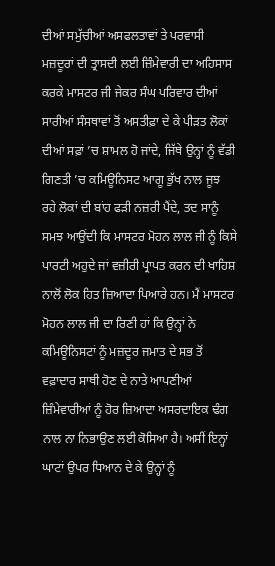ਦੀਆਂ ਸਮੁੱਚੀਆਂ ਅਸਫਲਤਾਵਾਂ ਤੇ ਪਰਵਾਸੀ ਮਜ਼ਦੂਰਾਂ ਦੀ ਤ੍ਰਾਸਦੀ ਲਈ ਜ਼ਿੰਮੇਵਾਰੀ ਦਾ ਅਹਿਸਾਸ ਕਰਕੇ ਮਾਸਟਰ ਜੀ ਜੇਕਰ ਸੰਘ ਪਰਿਵਾਰ ਦੀਆਂ ਸਾਰੀਆਂ ਸੰਸਥਾਵਾਂ ਤੋਂ ਅਸਤੀਫ਼ਾ ਦੇ ਕੇ ਪੀੜਤ ਲੋਕਾਂ ਦੀਆਂ ਸਫ਼ਾਂ ’ਚ ਸ਼ਾਮਲ ਹੋ ਜਾਂਦੇ, ਜਿੱਥੇ ਉਨ੍ਹਾਂ ਨੂੰ ਵੱਡੀ ਗਿਣਤੀ ’ਚ ਕਮਿਊਨਿਸਟ ਆਗੂ ਭੁੱਖ ਨਾਲ ਜੂਝ ਰਹੇ ਲੋਕਾਂ ਦੀ ਬਾਂਹ ਫੜੀ ਨਜ਼ਰੀ ਪੈਂਦੇ, ਤਦ ਸਾਨੂੰ ਸਮਝ ਆਉਂਦੀ ਕਿ ਮਾਸਟਰ ਮੋਹਨ ਲਾਲ ਜੀ ਨੂੰ ਕਿਸੇ ਪਾਰਟੀ ਅਹੁਦੇ ਜਾਂ ਵਜ਼ੀਰੀ ਪ੍ਰਾਪਤ ਕਰਨ ਦੀ ਖਾਹਿਸ਼ ਨਾਲੋਂ ਲੋਕ ਹਿਤ ਜ਼ਿਆਦਾ ਪਿਆਰੇ ਹਨ। ਮੈਂ ਮਾਸਟਰ ਮੋਹਨ ਲਾਲ ਜੀ ਦਾ ਰਿਣੀ ਹਾਂ ਕਿ ਉਨ੍ਹਾਂ ਨੇ ਕਮਿਊਨਿਸਟਾਂ ਨੂੰ ਮਜ਼ਦੂਰ ਜਮਾਤ ਦੇ ਸਭ ਤੋਂ ਵਫ਼ਾਦਾਰ ਸਾਥੀ ਹੋਣ ਦੇ ਨਾਤੇ ਆਪਣੀਆਂ ਜ਼ਿੰਮੇਵਾਰੀਆਂ ਨੂੰ ਹੋਰ ਜ਼ਿਆਦਾ ਅਸਰਦਾਇਕ ਢੰਗ ਨਾਲ ਨਾ ਨਿਭਾਉਣ ਲਈ ਕੋਸਿਆ ਹੈ। ਅਸੀਂ ਇਨ੍ਹਾਂ ਘਾਟਾਂ ਉਪਰ ਧਿਆਨ ਦੇ ਕੇ ਉਨ੍ਹਾਂ ਨੂੰ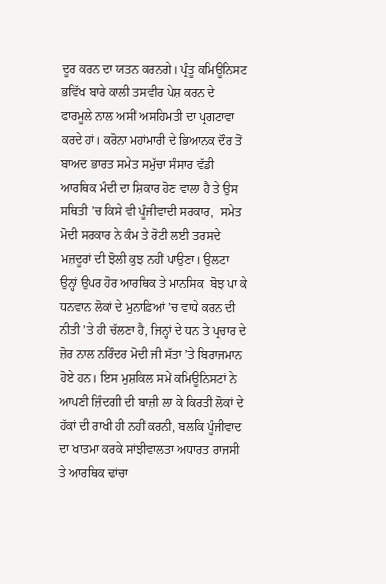ਦੂਰ ਕਰਨ ਦਾ ਯਤਨ ਕਰਨਗੇ। ਪ੍ਰੰਤੂ ਕਮਿਊਨਿਸਟ ਭਵਿੱਖ ਬਾਰੇ ਕਾਲੀ ਤਸਵੀਰ ਪੇਸ਼ ਕਰਨ ਦੇ ਫਾਰਮੂਲੇ ਨਾਲ ਅਸੀਂ ਅਸਹਿਮਤੀ ਦਾ ਪ੍ਰਗਟਾਵਾ ਕਰਦੇ ਹਾਂ। ਕਰੋਨਾ ਮਹਾਂਮਾਰੀ ਦੇ ਭਿਆਨਕ ਦੌਰ ਤੋਂ ਬਾਅਦ ਭਾਰਤ ਸਮੇਤ ਸਮੁੱਚਾ ਸੰਸਾਰ ਵੱਡੀ ਆਰਥਿਕ ਮੰਦੀ ਦਾ ਸ਼ਿਕਾਰ ਹੋਣ ਵਾਲਾ ਹੈ ਤੇ ਉਸ ਸਥਿਤੀ ’ਚ ਕਿਸੇ ਵੀ ਪੂੰਜੀਵਾਦੀ ਸਰਕਾਰ,  ਸਮੇਤ ਮੋਦੀ ਸਰਕਾਰ ਨੇ ਕੰਮ ਤੇ ਰੋਟੀ ਲਈ ਤਰਸਦੇ ਮਜ਼ਦੂਰਾਂ ਦੀ ਝੋਲੀ ਕੁਝ ਨਹੀਂ ਪਾਉਣਾ। ਉਲਟਾ ਉਨ੍ਹਾਂ ਉਪਰ ਹੋਰ ਆਰਥਿਕ ਤੇ ਮਾਨਸਿਕ  ਬੋਝ ਪਾ ਕੇ ਧਨਵਾਨ ਲੋਕਾਂ ਦੇ ਮੁਨਾਫ਼ਿਆਂ ’ਚ ਵਾਧੇ ਕਰਨ ਦੀ ਨੀਤੀ ’ਤੇ ਹੀ ਚੱਲਣਾ ਹੈ, ਜਿਨ੍ਹਾਂ ਦੇ ਧਨ ਤੇ ਪ੍ਰਚਾਰ ਦੇ ਜ਼ੋਰ ਨਾਲ ਨਰਿੰਦਰ ਮੋਦੀ ਜੀ ਸੱਤਾ ’ਤੇ ਬਿਰਾਜਮਾਨ ਹੋਏ ਹਨ। ਇਸ ਮੁਸ਼ਕਿਲ ਸਮੇਂ ਕਮਿਊਨਿਸਟਾਂ ਨੇ ਆਪਣੀ ਜ਼ਿੰਦਗੀ ਦੀ ਬਾਜ਼ੀ ਲਾ ਕੇ ਕਿਰਤੀ ਲੋਕਾਂ ਦੇ ਹੱਕਾਂ ਦੀ ਰਾਖੀ ਹੀ ਨਹੀਂ ਕਰਨੀ, ਬਲਕਿ ਪੂੰਜੀਵਾਦ ਦਾ ਖਾਤਮਾ ਕਰਕੇ ਸਾਂਝੀਵਾਲਤਾ ਅਧਾਰਤ ਰਾਜਸੀ ਤੇ ਆਰਥਿਕ ਢਾਂਚਾ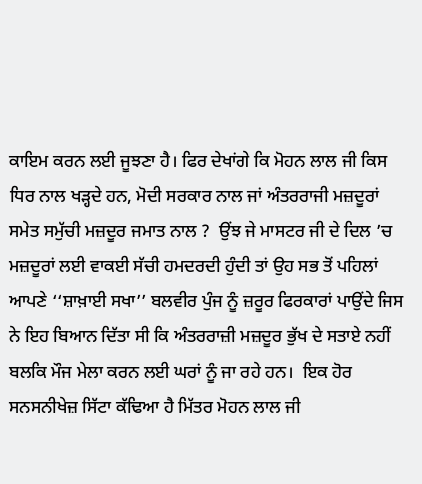ਕਾਇਮ ਕਰਨ ਲਈ ਜੂਝਣਾ ਹੈ। ਫਿਰ ਦੇਖਾਂਗੇ ਕਿ ਮੋਹਨ ਲਾਲ ਜੀ ਕਿਸ ਧਿਰ ਨਾਲ ਖੜ੍ਹਦੇ ਹਨ, ਮੋਦੀ ਸਰਕਾਰ ਨਾਲ ਜਾਂ ਅੰਤਰਰਾਜੀ ਮਜ਼ਦੂਰਾਂ ਸਮੇਤ ਸਮੁੱਚੀ ਮਜ਼ਦੂਰ ਜਮਾਤ ਨਾਲ ?  ਉਂਝ ਜੇ ਮਾਸਟਰ ਜੀ ਦੇ ਦਿਲ ’ਚ ਮਜ਼ਦੂਰਾਂ ਲਈ ਵਾਕਈ ਸੱਚੀ ਹਮਦਰਦੀ ਹੁੰਦੀ ਤਾਂ ਉਹ ਸਭ ਤੋਂ ਪਹਿਲਾਂ ਆਪਣੇ ‘‘ਸ਼ਾਖ਼ਾਈ ਸਖਾ’’ ਬਲਵੀਰ ਪੁੰਜ ਨੂੰ ਜ਼ਰੂਰ ਫਿਰਕਾਰਾਂ ਪਾਉਂਦੇ ਜਿਸ ਨੇ ਇਹ ਬਿਆਨ ਦਿੱਤਾ ਸੀ ਕਿ ਅੰਤਰਰਾਜ਼ੀ ਮਜ਼ਦੂਰ ਭੁੱਖ ਦੇ ਸਤਾਏ ਨਹੀਂ ਬਲਕਿ ਮੌਜ ਮੇਲਾ ਕਰਨ ਲਈ ਘਰਾਂ ਨੂੰ ਜਾ ਰਹੇ ਹਨ।  ਇਕ ਹੋਰ ਸਨਸਨੀਖੇਜ਼ ਸਿੱਟਾ ਕੱਢਿਆ ਹੈ ਮਿੱਤਰ ਮੋਹਨ ਲਾਲ ਜੀ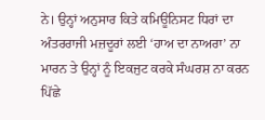ਨੇ। ਉਨ੍ਹਾਂ ਅਨੁਸਾਰ ਕਿਤੇ ਕਮਿਊਨਿਸਟ ਧਿਰਾਂ ਦਾ ਅੰਤਰਰਾਜੀ ਮਜ਼ਦੂਰਾਂ ਲਈ ‘ਹਾਅ ਦਾ ਨਾਅਰਾ’ ਨਾ ਮਾਰਨ ਤੇ ਉਨ੍ਹਾਂ ਨੂੰ ਇਕਜੁਟ ਕਰਕੇ ਸੰਘਰਸ਼ ਨਾ ਕਰਨ ਪਿੱਛੇ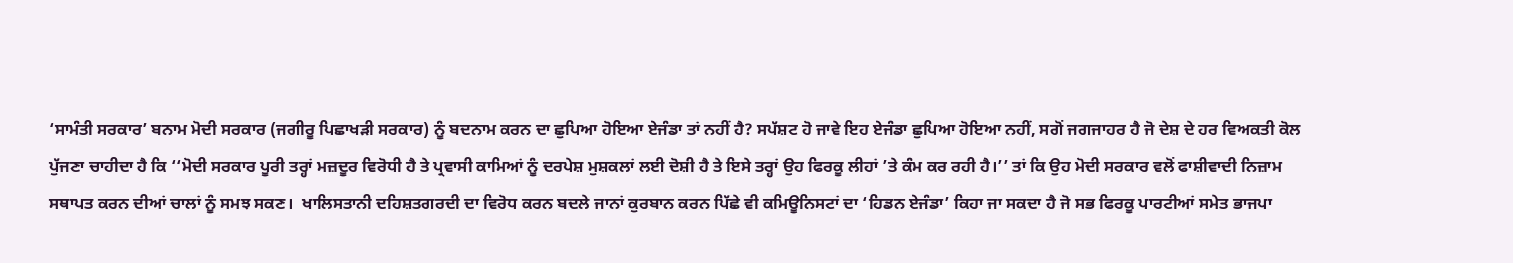‘ਸਾਮੰਤੀ ਸਰਕਾਰ’ ਬਨਾਮ ਮੋਦੀ ਸਰਕਾਰ (ਜਗੀਰੂ ਪਿਛਾਖੜੀ ਸਰਕਾਰ) ਨੂੰ ਬਦਨਾਮ ਕਰਨ ਦਾ ਛੁਪਿਆ ਹੋਇਆ ਏਜੰਡਾ ਤਾਂ ਨਹੀਂ ਹੈ? ਸਪੱਸ਼ਟ ਹੋ ਜਾਵੇ ਇਹ ਏਜੰਡਾ ਛੁਪਿਆ ਹੋਇਆ ਨਹੀਂ, ਸਗੋਂ ਜਗਜਾਹਰ ਹੈ ਜੋ ਦੇਸ਼ ਦੇ ਹਰ ਵਿਅਕਤੀ ਕੋਲ ਪੁੱਜਣਾ ਚਾਹੀਦਾ ਹੈ ਕਿ ‘‘ਮੋਦੀ ਸਰਕਾਰ ਪੂਰੀ ਤਰ੍ਹਾਂ ਮਜ਼ਦੂਰ ਵਿਰੋਧੀ ਹੈ ਤੇ ਪ੍ਰਵਾਸੀ ਕਾਮਿਆਂ ਨੂੰ ਦਰਪੇਸ਼ ਮੁਸ਼ਕਲਾਂ ਲਈ ਦੋਸ਼ੀ ਹੈ ਤੇ ਇਸੇ ਤਰ੍ਹਾਂ ਉਹ ਫਿਰਕੂ ਲੀਹਾਂ ’ਤੇ ਕੰਮ ਕਰ ਰਹੀ ਹੈ।’’ ਤਾਂ ਕਿ ਉਹ ਮੋਦੀ ਸਰਕਾਰ ਵਲੋਂ ਫਾਸ਼ੀਵਾਦੀ ਨਿਜ਼ਾਮ ਸਥਾਪਤ ਕਰਨ ਦੀਆਂ ਚਾਲਾਂ ਨੂੰ ਸਮਝ ਸਕਣ।  ਖਾਲਿਸਤਾਨੀ ਦਹਿਸ਼ਤਗਰਦੀ ਦਾ ਵਿਰੋਧ ਕਰਨ ਬਦਲੇ ਜਾਨਾਂ ਕੁਰਬਾਨ ਕਰਨ ਪਿੱਛੇ ਵੀ ਕਮਿਊਨਿਸਟਾਂ ਦਾ ‘ਹਿਡਨ ਏਜੰਡਾ’ ਕਿਹਾ ਜਾ ਸਕਦਾ ਹੈ ਜੋ ਸਭ ਫਿਰਕੂ ਪਾਰਟੀਆਂ ਸਮੇਤ ਭਾਜਪਾ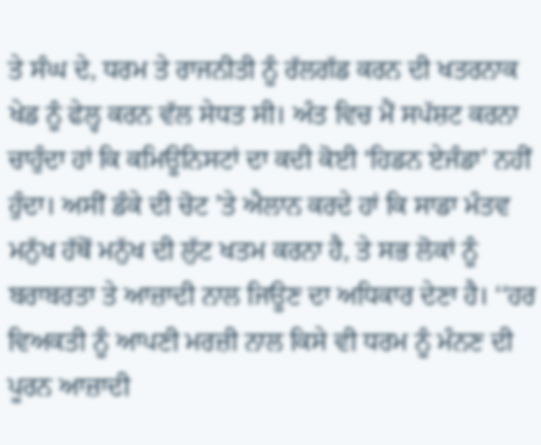ਤੇ ਸੰਘ ਦੇ, ਧਰਮ ਤੇ ਰਾਜਨੀਤੀ ਨੂੰ ਰੱਲਗੱਡ ਕਰਨ ਦੀ ਖਤਰਨਾਕ ਖੇਡ ਨੂੰ ਫੇਲ੍ਹ ਕਰਨ ਵੱਲ ਸੇਧਤ ਸੀ। ਅੰਤ ਵਿਚ ਮੈਂ ਸਪੱਸ਼ਟ ਕਰਨਾ ਚਾਹੁੰਦਾ ਹਾਂ ਕਿ ਕਮਿਊਨਿਸਟਾਂ ਦਾ ਕਦੀ ਕੋਈ ‘ਹਿਡਨ ਏਜੰਡਾ’ ਨਹੀਂ ਹੁੰਦਾ। ਅਸੀਂ ਡੰਕੇ ਦੀ ਚੋਟ ’ਤੇ ਐਲਾਨ ਕਰਦੇ ਹਾਂ ਕਿ ਸਾਡਾ ਮੰਤਵ ਮਨੁੱਖ ਹੱਥੋਂ ਮਨੁੱਖ ਦੀ ਲੁੱਟ ਖਤਮ ਕਰਨਾ ਹੈ, ਤੇ ਸਭ ਲੋਕਾਂ ਨੂੰ ਬਰਾਬਰਤਾ ਤੇ ਆਜ਼ਾਦੀ ਨਾਲ ਜਿਊਣ ਦਾ ਅਧਿਕਾਰ ਦੇਣਾ ਹੈ। ‘‘ਹਰ ਵਿਅਕਤੀ ਨੂੰ ਆਪਣੀ ਮਰਜ਼ੀ ਨਾਲ ਕਿਸੇ ਵੀ ਧਰਮ ਨੂੰ ਮੰਨਣ ਦੀ ਪੂਰਨ ਆਜ਼ਾਦੀ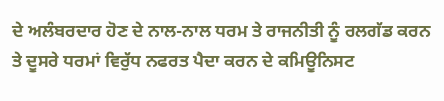ਦੇ ਅਲੰਬਰਦਾਰ ਹੋਣ ਦੇ ਨਾਲ-ਨਾਲ ਧਰਮ ਤੇ ਰਾਜਨੀਤੀ ਨੂੰ ਰਲਗੱਡ ਕਰਨ ਤੇ ਦੂਸਰੇ ਧਰਮਾਂ ਵਿਰੁੱਧ ਨਫਰਤ ਪੈਦਾ ਕਰਨ ਦੇ ਕਮਿਊਨਿਸਟ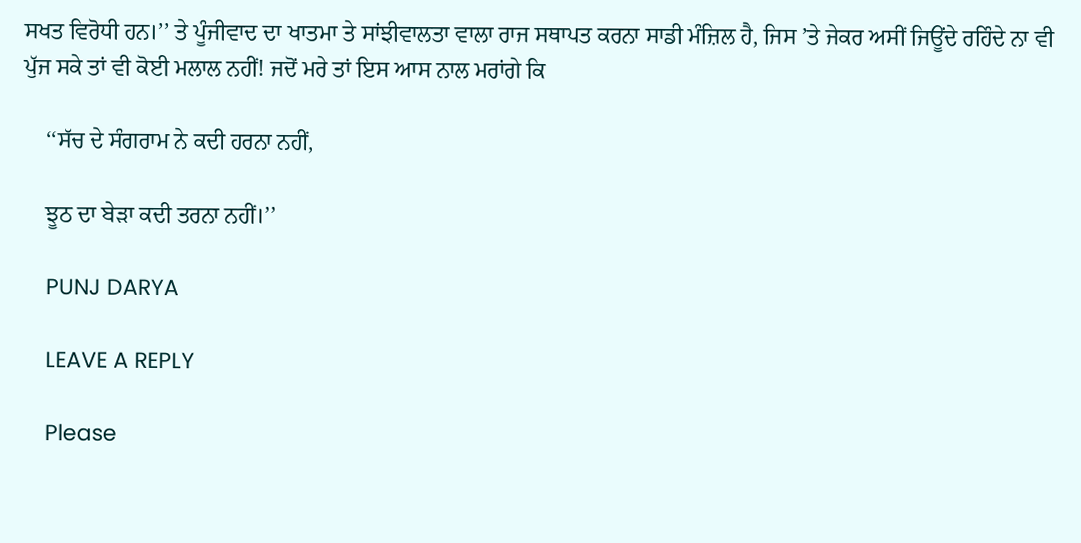ਸਖਤ ਵਿਰੋਧੀ ਹਨ।’’ ਤੇ ਪੂੰਜੀਵਾਦ ਦਾ ਖਾਤਮਾ ਤੇ ਸਾਂਝੀਵਾਲਤਾ ਵਾਲਾ ਰਾਜ ਸਥਾਪਤ ਕਰਨਾ ਸਾਡੀ ਮੰਜ਼ਿਲ ਹੈ, ਜਿਸ ’ਤੇ ਜੇਕਰ ਅਸੀਂ ਜਿਊਂਦੇ ਰਹਿੰਦੇ ਨਾ ਵੀ ਪੁੱਜ ਸਕੇ ਤਾਂ ਵੀ ਕੋਈ ਮਲਾਲ ਨਹੀਂ! ਜਦੋਂ ਮਰੇ ਤਾਂ ਇਸ ਆਸ ਨਾਲ ਮਰਾਂਗੇ ਕਿ

    ‘‘ਸੱਚ ਦੇ ਸੰਗਰਾਮ ਨੇ ਕਦੀ ਹਰਨਾ ਨਹੀਂ,

    ਝੂਠ ਦਾ ਬੇੜਾ ਕਦੀ ਤਰਨਾ ਨਹੀਂ।’’

    PUNJ DARYA

    LEAVE A REPLY

    Please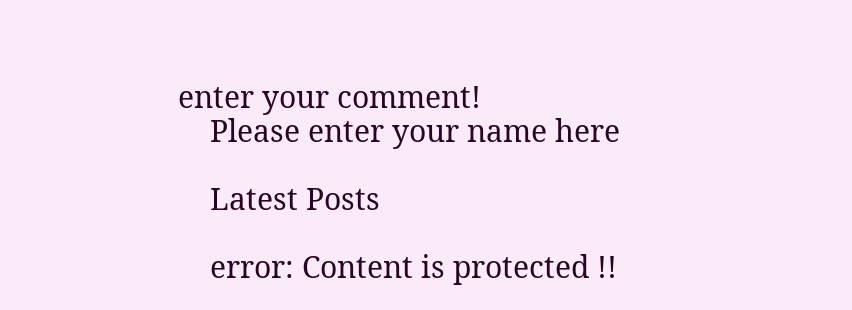enter your comment!
    Please enter your name here

    Latest Posts

    error: Content is protected !!